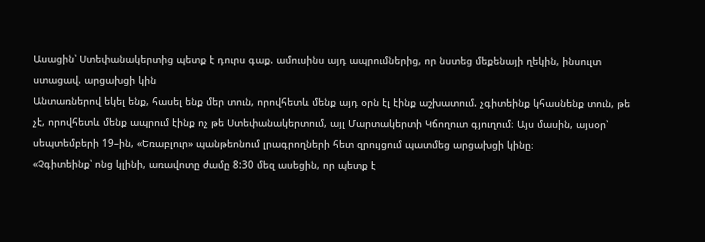Ասացին՝ Ստեփանակերտից պետք է դուրս գաք. ամուսինս այդ ապրումներից, որ նստեց մեքենայի ղեկին, ինսուլտ ստացավ. արցախցի կին
Անտառներով եկել ենք, հասել ենք մեր տուն, որովհետև մենք այդ օրն էլ էինք աշխատում. չգիտեինք կհասնենք տուն, թե չէ, որովհետև մենք ապրում էինք ոչ թե Ստեփանակերտում, այլ Մարտակերտի Կճողուտ գյուղում։ Այս մասին, այսօր՝ սեպտեմբերի 19–ին, «Եռաբլուր» պանթեոնում լրագրողների հետ զրույցում պատմեց արցախցի կինը։
«Չգիտեինք՝ ոնց կլինի, առավոտը ժամը 8:30 մեզ ասեցին, որ պետք է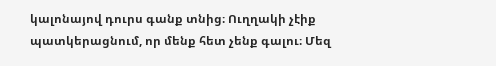կալոնայով դուրս գանք տնից։ Ուղղակի չէիք պատկերացնում, որ մենք հետ չենք գալու։ Մեզ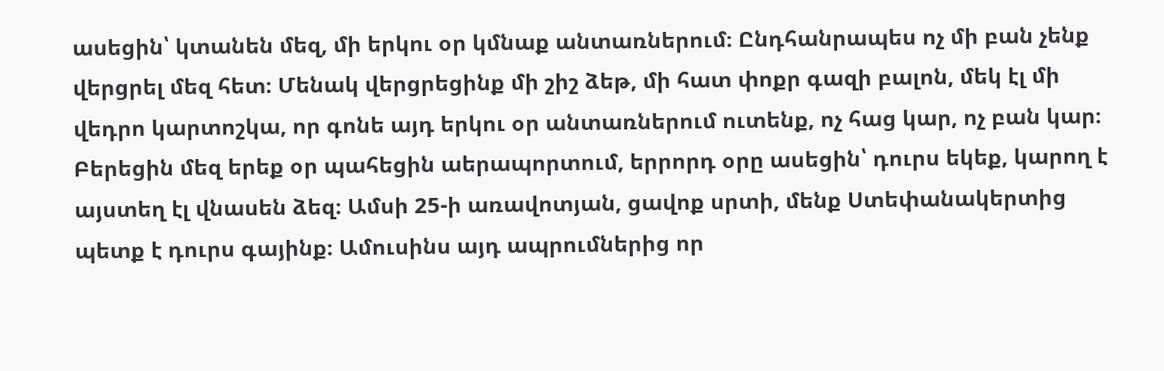ասեցին՝ կտանեն մեզ, մի երկու օր կմնաք անտառներում։ Ընդհանրապես ոչ մի բան չենք վերցրել մեզ հետ։ Մենակ վերցրեցինք մի շիշ ձեթ, մի հատ փոքր գազի բալոն, մեկ էլ մի վեդրո կարտոշկա, որ գոնե այդ երկու օր անտառներում ուտենք, ոչ հաց կար, ոչ բան կար։
Բերեցին մեզ երեք օր պահեցին աերապորտում, երրորդ օրը ասեցին՝ դուրս եկեք, կարող է այստեղ էլ վնասեն ձեզ։ Ամսի 25-ի առավոտյան, ցավոք սրտի, մենք Ստեփանակերտից պետք է դուրս գայինք։ Ամուսինս այդ ապրումներից որ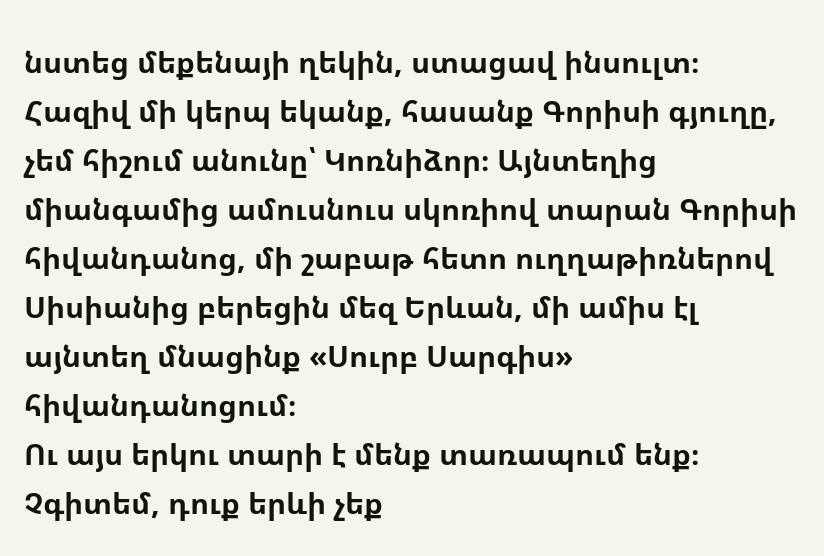նստեց մեքենայի ղեկին, ստացավ ինսուլտ։ Հազիվ մի կերպ եկանք, հասանք Գորիսի գյուղը, չեմ հիշում անունը՝ Կոռնիձոր։ Այնտեղից միանգամից ամուսնուս սկոռիով տարան Գորիսի հիվանդանոց, մի շաբաթ հետո ուղղաթիռներով Սիսիանից բերեցին մեզ Երևան, մի ամիս էլ այնտեղ մնացինք «Սուրբ Սարգիս» հիվանդանոցում։
Ու այս երկու տարի է մենք տառապում ենք։ Չգիտեմ, դուք երևի չեք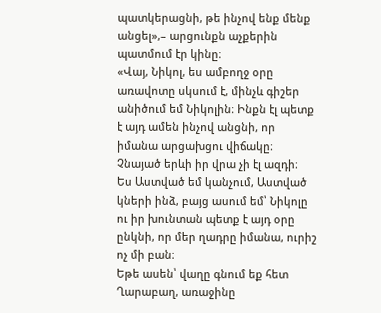պատկերացնի, թե ինչով ենք մենք անցել»,– արցունքն աչքերին պատմում էր կինը։
«Վայ, Նիկոլ, ես ամբողջ օրը առավոտը սկսում է, մինչև գիշեր անիծում եմ Նիկոլին։ Ինքն էլ պետք է այդ ամեն ինչով անցնի, որ իմանա արցախցու վիճակը։ Չնայած երևի իր վրա չի էլ ազդի։
Ես Աստված եմ կանչում, Աստված կների ինձ, բայց ասում եմ՝ Նիկոլը ու իր խունտան պետք է այդ օրը ընկնի, որ մեր ղադրը իմանա, ուրիշ ոչ մի բան։
Եթե ասեն՝ վաղը գնում եք հետ Ղարաբաղ, առաջինը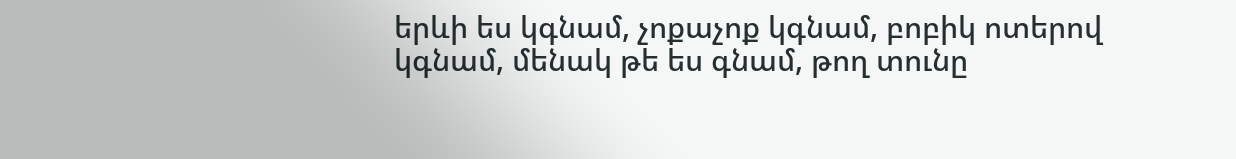երևի ես կգնամ, չոքաչոք կգնամ, բոբիկ ոտերով կգնամ, մենակ թե ես գնամ, թող տունը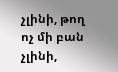չլինի, թող ոչ մի բան չլինի,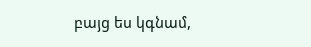բայց ես կգնամ,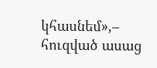կհասնեմ»,– հուզված ասաց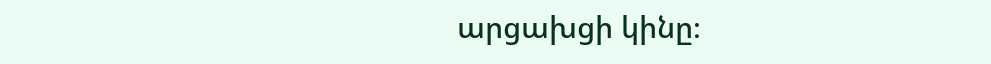արցախցի կինը։